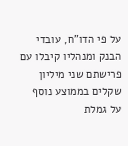על פי הדו"ח, עובדי הבנק ומנהליו קיבלו עם פרישתם שני מיליון שקלים בממוצע נוסף על גמלת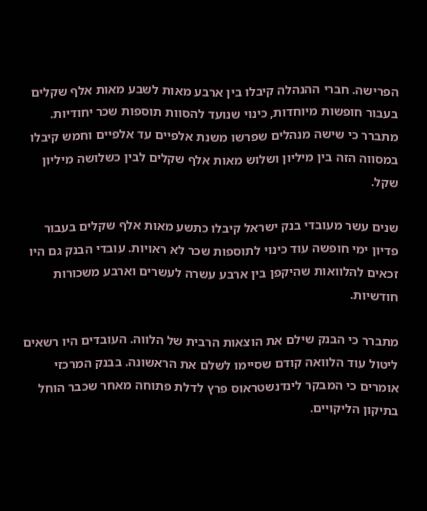הפרישה. חברי ההנהלה קיבלו בין ארבע מאות לשבע מאות אלף שקלים בעבור חופשות מיוחדות, כינוי שנועד להסוות תוספות שכר יחודיות. מתברר כי שישה מנהלים שפרשו משנת אלפיים עד אלפיים וחמש קיבלו במסווה הזה בין מיליון ושלוש מאות אלף שקלים לבין כשלושה מיליון שקל.

שנים עשר מעובדי בנק ישראל קיבלו כתשע מאות אלף שקלים בעבור פדיון ימי חופשה עוד כינוי לתוספות שכר לא ראויות. עובדי הבנק גם היו זכאים להלוואות שהיקפן בין ארבע עשרה לעשרים וארבע משכורות חודשיות.

מתברר כי הבנק שילם את הוצאות הרבית של הלווה. העובדים היו רשאים ליטול עוד הלוואה קודם שסיימו לשלם את הראשונה. בבנק המרכזי אומרים כי המבקר לינדנשטראוס פרץ לדלת פתוחה מאחר שכבר הוחל בתיקון הליקויים.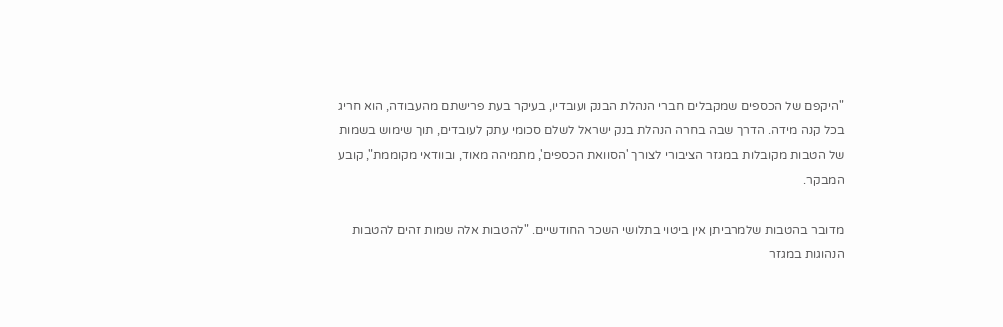"היקפם של הכספים שמקבלים חברי הנהלת הבנק ועובדיו, בעיקר בעת פרישתם מהעבודה, הוא חריג בכל קנה מידה. הדרך שבה בחרה הנהלת בנק ישראל לשלם סכומי עתק לעובדים, תוך שימוש בשמות של הטבות מקובלות במגזר הציבורי לצורך 'הסוואת הכספים', מתמיהה מאוד, ובוודאי מקוממת", קובע המבקר.

מדובר בהטבות שלמרביתן אין ביטוי בתלושי השכר החודשיים. "להטבות אלה שמות זהים להטבות הנהוגות במגזר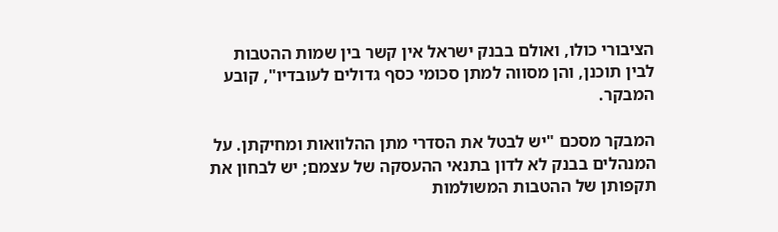הציבורי כולו, ואולם בבנק ישראל אין קשר בין שמות ההטבות לבין תוכנן, והן מסווה למתן סכומי כסף גדולים לעובדיו", קובע המבקר.

המבקר מסכם "יש לבטל את הסדרי מתן ההלוואות ומחיקתן. על המנהלים בבנק לא לדון בתנאי ההעסקה של עצמם; יש לבחון את תקפותן של ההטבות המשולמות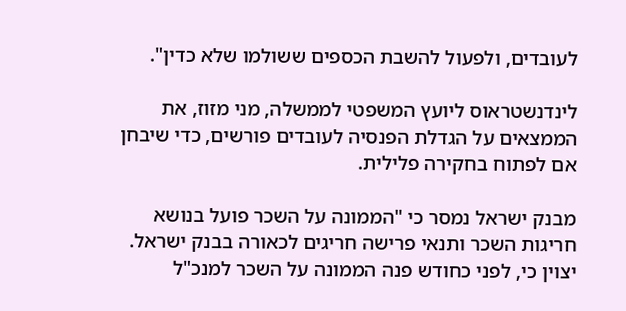לעובדים, ולפעול להשבת הכספים ששולמו שלא כדין".

לינדנשטראוס ליועץ המשפטי לממשלה, מני מזוז, את הממצאים על הגדלת הפנסיה לעובדים פורשים, כדי שיבחן אם לפתוח בחקירה פלילית.

מבנק ישראל נמסר כי "הממונה על השכר פועל בנושא חריגות השכר ותנאי פרישה חריגים לכאורה בבנק ישראל. יצוין כי, לפני כחודש פנה הממונה על השכר למנכ"ל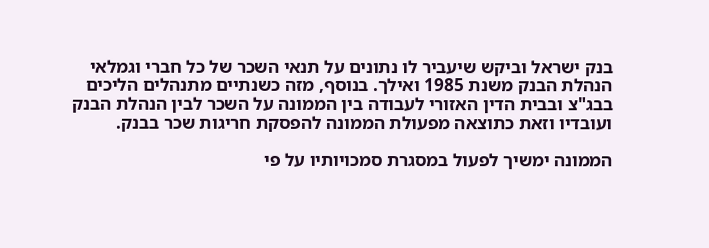בנק ישראל וביקש שיעביר לו נתונים על תנאי השכר של כל חברי וגמלאי הנהלת הבנק משנת 1985 ואילך. בנוסף, מזה כשנתיים מתנהלים הליכים בבג"צ ובבית הדין האזורי לעבודה בין הממונה על השכר לבין הנהלת הבנק ועובדיו וזאת כתוצאה מפעולת הממונה להפסקת חריגות שכר בבנק.

הממונה ימשיך לפעול במסגרת סמכויותיו על פי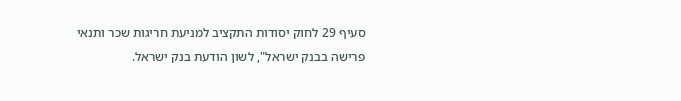סעיף 29 לחוק יסודות התקציב למניעת חריגות שכר ותנאי פרישה בבנק ישראל", לשון הודעת בנק ישראל.